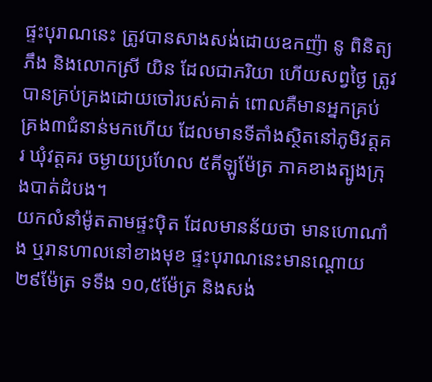ផ្ទះបុរាណនេះ ត្រូវបានសាងសង់ដោយឧកញ៉ា នូ ពិនិត្យ ភឹង និងលោកស្រី យិន ដែលជាភរិយា ហើយសព្វថ្ងៃ ត្រូវបានគ្រប់គ្រងដោយចៅរបស់គាត់ ពោលគឺមានអ្នកគ្រប់គ្រង៣ជំនាន់មកហើយ ដែលមានទីតាំងស្ថិតនៅភូមិវត្តគរ ឃុំវត្តគរ ចម្ងាយប្រហែល ៥គីឡូម៉ែត្រ ភាគខាងត្បូងក្រុងបាត់ដំបង។
យកលំនាំម៉ូតតាមផ្ទះប៉ិត ដែលមានន័យថា មានហោណាំង ឬរានហាលនៅខាងមុខ ផ្ទះបុរាណនេះមានណ្តោយ២៩ម៉ែត្រ ទទឹង ១០,៥ម៉ែត្រ និងសង់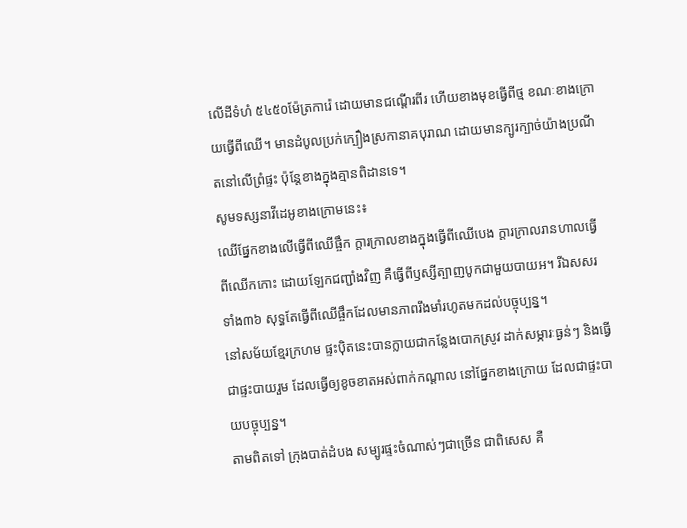លើដីទំហំ ៥៤៥០ម៉ែត្រការ៉េ ដោយមានជណ្តើរពីរ ហើយខាងមុខធ្វើពីថ្ម ខណៈខាងក្រោយធ្វើពីឈើ។ មានដំបូលប្រក់ក្បឿងស្រកានាគបុរាណ ដោយមានក្បូរក្បាច់យ៉ាងប្រណីតនៅលើព្រំផ្ទះ ប៉ុន្តែខាងក្នុងគ្មានពិដានទេ។
សូមទស្សនាវីដេអូខាងក្រោមនេះ៖
ឈើផ្នែកខាងលើធ្វើពីឈើផ្ចឹក ក្តារក្រាលខាងក្នុងធ្វើពីឈើបេង ក្តារក្រាលរានហាលធ្វើពីឈើកកោះ ដោយឡែកជញ្ជាំងវិញ គឺធ្វើពីឫស្សីត្បាញបូកជាមួយបាយអ។ រីឯសសរទាំង៣៦ សុទ្ធតែធ្វើពីឈើផ្ចឹកដែលមានភាពរឹងមាំរហូតមកដល់បច្ចុប្បន្ន។
នៅសម័យខ្មែរក្រហម ផ្ទះប៉ិតនេះបានក្លាយជាកន្លែងបោកស្រូវ ដាក់សម្ភារៈធ្ងន់ៗ និងធ្វើជាផ្ទះបាយរួម ដែលធ្វើឲ្យខូចខាតអស់ពាក់កណ្តាល នៅផ្នែកខាងក្រោយ ដែលជាផ្ទះបាយបច្ចុប្បន្ន។
តាមពិតទៅ ក្រុងបាត់ដំបង សម្បូរផ្ទះចំណាស់ៗជាច្រើន ជាពិសេស គឺ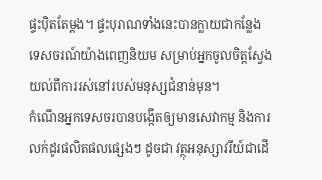ផ្ទះប៉ិតតែម្តង។ ផ្ទះបុរាណទាំងនេះបានក្លាយជាកន្លែងទេសចរណ៍យ៉ាងពេញនិយម សម្រាប់អ្នកចូលចិត្តស្វែងយល់ពីការរស់នៅរបស់មនុស្សជំនាន់មុន។
កំណើនអ្នកទេសចរបានបង្កើតឲ្យមានសេវាកម្ម និងការលក់ដូរផលិតផលផ្សេងៗ ដូចជា វត្ថុអនុស្សាវរីយ៍ជាដើ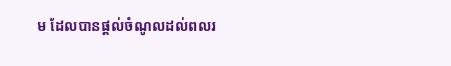ម ដែលបានផ្តល់ចំណូលដល់ពលរ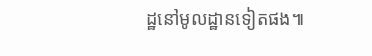ដ្ឋនៅមូលដ្ឋានទៀតផង៕